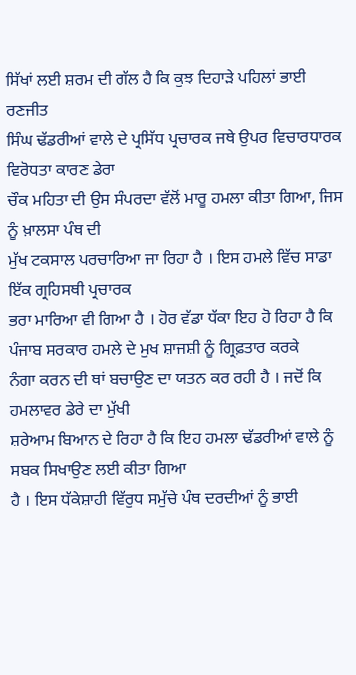ਸਿੱਖਾਂ ਲਈ ਸ਼ਰਮ ਦੀ ਗੱਲ ਹੈ ਕਿ ਕੁਝ ਦਿਹਾੜੇ ਪਹਿਲਾਂ ਭਾਈ ਰਣਜੀਤ
ਸਿੰਘ ਢੱਡਰੀਆਂ ਵਾਲੇ ਦੇ ਪ੍ਰਸਿੱਧ ਪ੍ਰਚਾਰਕ ਜਥੇ ਉਪਰ ਵਿਚਾਰਧਾਰਕ ਵਿਰੋਧਤਾ ਕਾਰਣ ਡੇਰਾ
ਚੌਕ ਮਹਿਤਾ ਦੀ ਉਸ ਸੰਪਰਦਾ ਵੱਲੋਂ ਮਾਰੂ ਹਮਲਾ ਕੀਤਾ ਗਿਆ, ਜਿਸ ਨੂੰ ਖ਼ਾਲਸਾ ਪੰਥ ਦੀ
ਮੁੱਖ ਟਕਸਾਲ ਪਰਚਾਰਿਆ ਜਾ ਰਿਹਾ ਹੈ । ਇਸ ਹਮਲੇ ਵਿੱਚ ਸਾਡਾ ਇੱਕ ਗ੍ਰਹਿਸਥੀ ਪ੍ਰਚਾਰਕ
ਭਰਾ ਮਾਰਿਆ ਵੀ ਗਿਆ ਹੈ । ਹੋਰ ਵੱਡਾ ਧੱਕਾ ਇਹ ਹੋ ਰਿਹਾ ਹੈ ਕਿ
ਪੰਜਾਬ ਸਰਕਾਰ ਹਮਲੇ ਦੇ ਮੁਖ ਸ਼ਾਜਸ਼ੀ ਨੂੰ ਗ੍ਰਿਫ਼ਤਾਰ ਕਰਕੇ
ਨੰਗਾ ਕਰਨ ਦੀ ਥਾਂ ਬਚਾਉਣ ਦਾ ਯਤਨ ਕਰ ਰਹੀ ਹੈ । ਜਦੋਂ ਕਿ ਹਮਲਾਵਰ ਡੇਰੇ ਦਾ ਮੁੱਖੀ
ਸ਼ਰੇਆਮ ਬਿਆਨ ਦੇ ਰਿਹਾ ਹੈ ਕਿ ਇਹ ਹਮਲਾ ਢੱਡਰੀਆਂ ਵਾਲੇ ਨੂੰ ਸਬਕ ਸਿਖਾਉਣ ਲਈ ਕੀਤਾ ਗਿਆ
ਹੈ । ਇਸ ਧੱਕੇਸ਼ਾਹੀ ਵਿੱਰੁਧ ਸਮੁੱਚੇ ਪੰਥ ਦਰਦੀਆਂ ਨੂੰ ਭਾਈ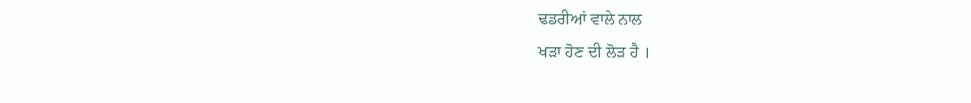ਢਡਰੀਆਂ ਵਾਲੇ ਨਾਲ
ਖੜਾ ਹੋਣ ਦੀ ਲੋੜ ਹੈ ।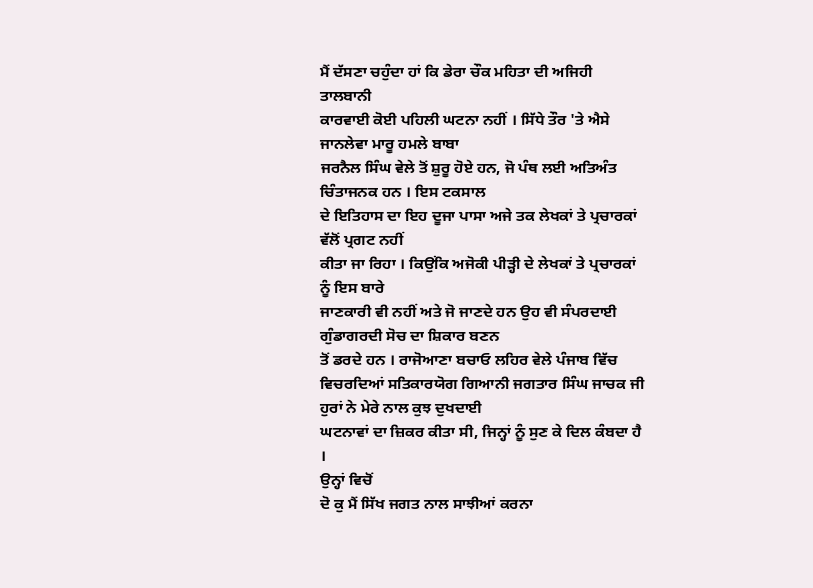ਮੈਂ ਦੱਸਣਾ ਚਹੁੰਦਾ ਹਾਂ ਕਿ ਡੇਰਾ ਚੌਕ ਮਹਿਤਾ ਦੀ ਅਜਿਹੀ ਤਾਲਬਾਨੀ
ਕਾਰਵਾਈ ਕੋਈ ਪਹਿਲੀ ਘਟਨਾ ਨਹੀਂ । ਸਿੱਧੇ ਤੌਰ 'ਤੇ ਐਸੇ ਜਾਨਲੇਵਾ ਮਾਰੂ ਹਮਲੇ ਬਾਬਾ
ਜਰਨੈਲ ਸਿੰਘ ਵੇਲੇ ਤੋਂ ਸ਼ੁਰੂ ਹੋਏ ਹਨ, ਜੋ ਪੰਥ ਲਈ ਅਤਿਅੰਤ ਚਿੰਤਾਜਨਕ ਹਨ । ਇਸ ਟਕਸਾਲ
ਦੇ ਇਤਿਹਾਸ ਦਾ ਇਹ ਦੂਜਾ ਪਾਸਾ ਅਜੇ ਤਕ ਲੇਖਕਾਂ ਤੇ ਪ੍ਰਚਾਰਕਾਂ ਵੱਲੋਂ ਪ੍ਰਗਟ ਨਹੀਂ
ਕੀਤਾ ਜਾ ਰਿਹਾ । ਕਿਉਂਕਿ ਅਜੋਕੀ ਪੀੜ੍ਹੀ ਦੇ ਲੇਖਕਾਂ ਤੇ ਪ੍ਰਚਾਰਕਾਂ ਨੂੰ ਇਸ ਬਾਰੇ
ਜਾਣਕਾਰੀ ਵੀ ਨਹੀਂ ਅਤੇ ਜੋ ਜਾਣਦੇ ਹਨ ਉਹ ਵੀ ਸੰਪਰਦਾਈ ਗੁੰਡਾਗਰਦੀ ਸੋਚ ਦਾ ਸ਼ਿਕਾਰ ਬਣਨ
ਤੋਂ ਡਰਦੇ ਹਨ । ਰਾਜੋਆਣਾ ਬਚਾਓ ਲਹਿਰ ਵੇਲੇ ਪੰਜਾਬ ਵਿੱਚ
ਵਿਚਰਦਿਆਂ ਸਤਿਕਾਰਯੋਗ ਗਿਆਨੀ ਜਗਤਾਰ ਸਿੰਘ ਜਾਚਕ ਜੀ ਹੁਰਾਂ ਨੇ ਮੇਰੇ ਨਾਲ ਕੁਝ ਦੁਖਦਾਈ
ਘਟਨਾਵਾਂ ਦਾ ਜ਼ਿਕਰ ਕੀਤਾ ਸੀ, ਜਿਨ੍ਹਾਂ ਨੂੰ ਸੁਣ ਕੇ ਦਿਲ ਕੰਬਦਾ ਹੈ ।
ਉਨ੍ਹਾਂ ਵਿਚੋਂ
ਦੋ ਕੁ ਮੈਂ ਸਿੱਖ ਜਗਤ ਨਾਲ ਸਾਝੀਆਂ ਕਰਨਾ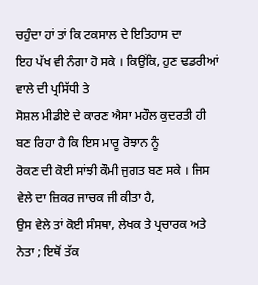ਚਹੁੰਦਾ ਹਾਂ ਤਾਂ ਕਿ ਟਕਸਾਲ ਦੇ ਇਤਿਹਾਸ ਦਾ
ਇਹ ਪੱਖ ਵੀ ਨੰਗਾ ਹੋ ਸਕੇ । ਕਿਉਂਕਿ, ਹੁਣ ਢਡਰੀਆਂ ਵਾਲੇ ਦੀ ਪ੍ਰਸਿੱਧੀ ਤੇ
ਸੋਸ਼ਲ ਮੀਡੀਏ ਦੇ ਕਾਰਣ ਐਸਾ ਮਹੌਲ ਕੁਦਰਤੀ ਹੀ ਬਣ ਰਿਹਾ ਹੈ ਕਿ ਇਸ ਮਾਰੂ ਰੋਝਾਨ ਨੂੰ
ਰੋਕਣ ਦੀ ਕੋਈ ਸਾਂਝੀ ਕੌਮੀ ਜੁਗਤ ਬਣ ਸਕੇ । ਜਿਸ ਵੇਲੇ ਦਾ ਜ਼ਿਕਰ ਜਾਚਕ ਜੀ ਕੀਤਾ ਹੈ,
ਉਸ ਵੇਲੇ ਤਾਂ ਕੋਈ ਸੰਸਥਾ, ਲੇਖਕ ਤੇ ਪ੍ਰਚਾਰਕ ਅਤੇ ਨੇਤਾ ; ਇਥੋਂ ਤੱਕ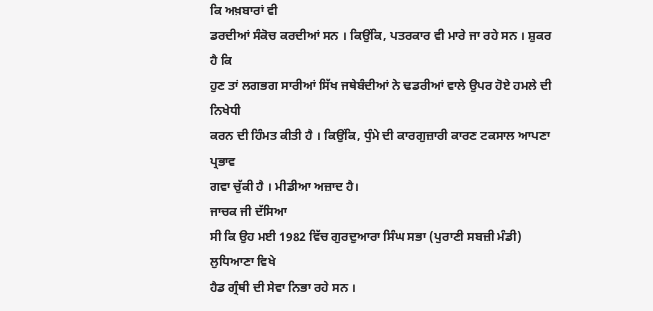ਕਿ ਅਖ਼ਬਾਰਾਂ ਵੀ
ਡਰਦੀਆਂ ਸੰਕੋਚ ਕਰਦੀਆਂ ਸਨ । ਕਿਉਂਕਿ, ਪਤਰਕਾਰ ਵੀ ਮਾਰੇ ਜਾ ਰਹੇ ਸਨ । ਸ਼ੁਕਰ ਹੈ ਕਿ
ਹੁਣ ਤਾਂ ਲਗਭਗ ਸਾਰੀਆਂ ਸਿੱਖ ਜਥੇਬੰਦੀਆਂ ਨੇ ਢਡਰੀਆਂ ਵਾਲੇ ਉਪਰ ਹੋਏ ਹਮਲੇ ਦੀ ਨਿਖੇਧੀ
ਕਰਨ ਦੀ ਹਿੰਮਤ ਕੀਤੀ ਹੈ । ਕਿਉਂਕਿ, ਧੁੰਮੇ ਦੀ ਕਾਰਗੁਜ਼ਾਰੀ ਕਾਰਣ ਟਕਸਾਲ ਆਪਣਾ ਪ੍ਰਭਾਵ
ਗਵਾ ਚੁੱਕੀ ਹੈ । ਮੀਡੀਆ ਅਜ਼ਾਦ ਹੈ।
ਜਾਚਕ ਜੀ ਦੱਸਿਆ
ਸੀ ਕਿ ਉਹ ਮਈ 1982 ਵਿੱਚ ਗੁਰਦੁਆਰਾ ਸਿੰਘ ਸਭਾ (ਪੁਰਾਣੀ ਸਬਜ਼ੀ ਮੰਡੀ) ਲੁਧਿਆਣਾ ਵਿਖੇ
ਹੈਡ ਗ੍ਰੰਥੀ ਦੀ ਸੇਵਾ ਨਿਭਾ ਰਹੇ ਸਨ ।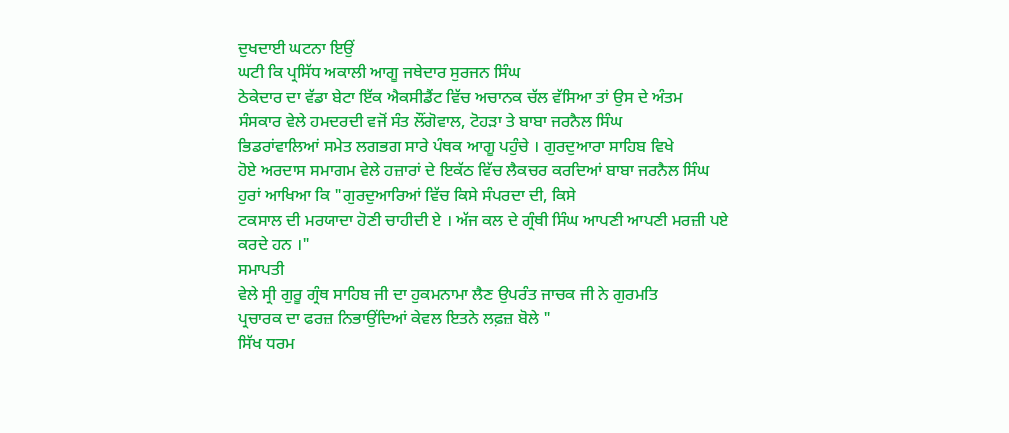ਦੁਖਦਾਈ ਘਟਨਾ ਇਉਂ
ਘਟੀ ਕਿ ਪ੍ਰਸਿੱਧ ਅਕਾਲੀ ਆਗੂ ਜਥੇਦਾਰ ਸੁਰਜਨ ਸਿੰਘ
ਠੇਕੇਦਾਰ ਦਾ ਵੱਡਾ ਬੇਟਾ ਇੱਕ ਐਕਸੀਡੈਂਟ ਵਿੱਚ ਅਚਾਨਕ ਚੱਲ ਵੱਸਿਆ ਤਾਂ ਉਸ ਦੇ ਅੰਤਮ
ਸੰਸਕਾਰ ਵੇਲੇ ਹਮਦਰਦੀ ਵਜੋਂ ਸੰਤ ਲੌਂਗੋਵਾਲ, ਟੋਹੜਾ ਤੇ ਬਾਬਾ ਜਰਨੈਲ ਸਿੰਘ
ਭਿਡਰਾਂਵਾਲਿਆਂ ਸਮੇਤ ਲਗਭਗ ਸਾਰੇ ਪੰਥਕ ਆਗੂ ਪਹੁੰਚੇ । ਗੁਰਦੁਆਰਾ ਸਾਹਿਬ ਵਿਖੇ
ਹੋਏ ਅਰਦਾਸ ਸਮਾਗਮ ਵੇਲੇ ਹਜ਼ਾਰਾਂ ਦੇ ਇਕੱਠ ਵਿੱਚ ਲੈਕਚਰ ਕਰਦਿਆਂ ਬਾਬਾ ਜਰਨੈਲ ਸਿੰਘ
ਹੁਰਾਂ ਆਖਿਆ ਕਿ "ਗੁਰਦੁਆਰਿਆਂ ਵਿੱਚ ਕਿਸੇ ਸੰਪਰਦਾ ਦੀ, ਕਿਸੇ
ਟਕਸਾਲ ਦੀ ਮਰਯਾਦਾ ਹੋਣੀ ਚਾਹੀਦੀ ਏ । ਅੱਜ ਕਲ ਦੇ ਗ੍ਰੰਥੀ ਸਿੰਘ ਆਪਣੀ ਆਪਣੀ ਮਰਜ਼ੀ ਪਏ
ਕਰਦੇ ਹਨ ।"
ਸਮਾਪਤੀ
ਵੇਲੇ ਸ੍ਰੀ ਗੁਰੂ ਗ੍ਰੰਥ ਸਾਹਿਬ ਜੀ ਦਾ ਹੁਕਮਨਾਮਾ ਲੈਣ ਉਪਰੰਤ ਜਾਚਕ ਜੀ ਨੇ ਗੁਰਮਤਿ
ਪ੍ਰਚਾਰਕ ਦਾ ਫਰਜ਼ ਨਿਭਾਉਂਦਿਆਂ ਕੇਵਲ ਇਤਨੇ ਲਫ਼ਜ਼ ਬੋਲੇ "
ਸਿੱਖ ਧਰਮ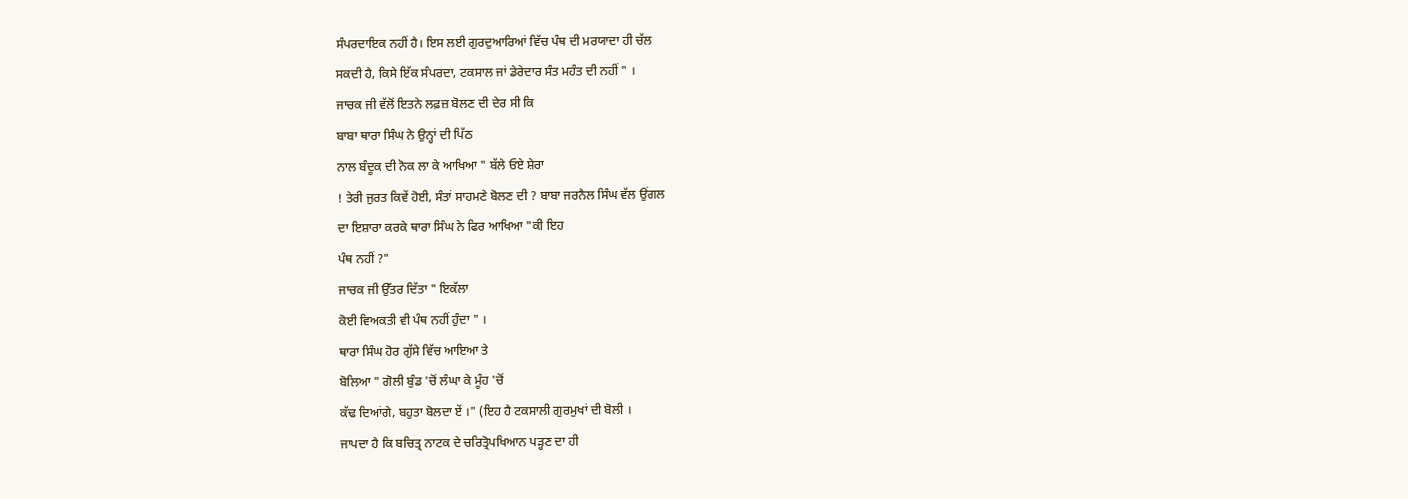ਸੰਪਰਦਾਇਕ ਨਹੀਂ ਹੈ। ਇਸ ਲਈ ਗੁਰਦੁਆਰਿਆਂ ਵਿੱਚ ਪੰਥ ਦੀ ਮਰਯਾਦਾ ਹੀ ਚੱਲ
ਸਕਦੀ ਹੈ, ਕਿਸੇ ਇੱਕ ਸੰਪਰਦਾ, ਟਕਸਾਲ ਜਾਂ ਡੇਰੇਦਾਰ ਸੰਤ ਮਹੰਤ ਦੀ ਨਹੀਂ " ।
ਜਾਚਕ ਜੀ ਵੱਲੋਂ ਇਤਨੇ ਲਫ਼ਜ਼ ਬੋਲਣ ਦੀ ਦੇਰ ਸੀ ਕਿ
ਬਾਬਾ ਥਾਰਾ ਸਿੰਘ ਨੇ ਉਨ੍ਹਾਂ ਦੀ ਪਿੱਠ
ਨਾਲ ਬੰਦੂਕ ਦੀ ਨੋਕ ਲਾ ਕੇ ਆਖਿਆ " ਬੱਲੇ ਓਏ ਸ਼ੇਰਾ
! ਤੇਰੀ ਜੁਰਤ ਕਿਵੇਂ ਹੋਈ, ਸੰਤਾਂ ਸਾਹਮਣੇ ਬੋਲਣ ਦੀ ? ਬਾਬਾ ਜਰਨੈਲ ਸਿੰਘ ਵੱਲ ਉਂਗਲ
ਦਾ ਇਸ਼ਾਰਾ ਕਰਕੇ ਥਾਰਾ ਸਿੰਘ ਨੇ ਫਿਰ ਆਖਿਆ "ਕੀ ਇਹ
ਪੰਥ ਨਹੀਂ ?"
ਜਾਚਕ ਜੀ ਉੱਤਰ ਦਿੱਤਾ " ਇਕੱਲਾ
ਕੋਈ ਵਿਅਕਤੀ ਵੀ ਪੰਥ ਨਹੀਂ ਹੁੰਦਾ " ।
ਥਾਰਾ ਸਿੰਘ ਹੋਰ ਗੁੱਸੇ ਵਿੱਚ ਆਇਆ ਤੇ
ਬੋਲਿਆ " ਗੋਲੀ ਬੁੰਡ 'ਚੋਂ ਲੰਘਾ ਕੇ ਮੂੰਹ 'ਚੋਂ
ਕੱਢ ਦਿਆਂਗੇ, ਬਹੁਤਾ ਬੋਲਦਾ ਏਂ ।" (ਇਹ ਹੈ ਟਕਸਾਲੀ ਗੁਰਮੁਖਾਂ ਦੀ ਬੋਲੀ ।
ਜਾਪਦਾ ਹੈ ਕਿ ਬਚਿਤ੍ਰ ਨਾਟਕ ਦੇ ਚਰਿਤ੍ਰੋਪਖਿਆਨ ਪੜ੍ਹਣ ਦਾ ਹੀ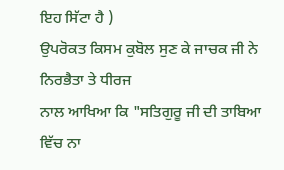ਇਹ ਸਿੱਟਾ ਹੈ )
ਉਪਰੋਕਤ ਕਿਸਮ ਕੁਬੋਲ ਸੁਣ ਕੇ ਜਾਚਕ ਜੀ ਨੇ ਨਿਰਭੈਤਾ ਤੇ ਧੀਰਜ
ਨਾਲ ਆਖਿਆ ਕਿ "ਸਤਿਗੁਰੂ ਜੀ ਦੀ ਤਾਬਿਆ ਵਿੱਚ ਨਾ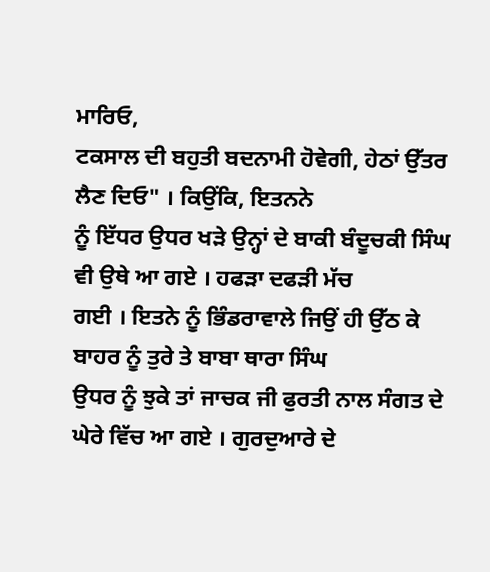ਮਾਰਿਓ,
ਟਕਸਾਲ ਦੀ ਬਹੁਤੀ ਬਦਨਾਮੀ ਹੋਵੇਗੀ, ਹੇਠਾਂ ਉੱਤਰ ਲੈਣ ਦਿਓ" । ਕਿਉਂਕਿ, ਇਤਨਨੇ
ਨੂੰ ਇੱਧਰ ਉਧਰ ਖੜੇ ਉਨ੍ਹਾਂ ਦੇ ਬਾਕੀ ਬੰਦੂਚਕੀ ਸਿੰਘ ਵੀ ਉਥੇ ਆ ਗਏ । ਹਫੜਾ ਦਫੜੀ ਮੱਚ
ਗਈ । ਇਤਨੇ ਨੂੰ ਭਿੰਡਰਾਵਾਲੇ ਜਿਉਂ ਹੀ ਉੱਠ ਕੇ ਬਾਹਰ ਨੂੰ ਤੁਰੇ ਤੇ ਬਾਬਾ ਥਾਰਾ ਸਿੰਘ
ਉਧਰ ਨੂੰ ਝੁਕੇ ਤਾਂ ਜਾਚਕ ਜੀ ਫੁਰਤੀ ਨਾਲ ਸੰਗਤ ਦੇ ਘੇਰੇ ਵਿੱਚ ਆ ਗਏ । ਗੁਰਦੁਆਰੇ ਦੇ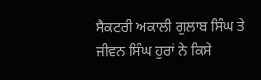ਸੈਕਟਰੀ ਅਕਾਲੀ ਗੁਲਾਬ ਸਿੰਘ ਤੇ ਜੀਵਨ ਸਿੰਘ ਹੁਰਾਂ ਨੇ ਕਿਸੇ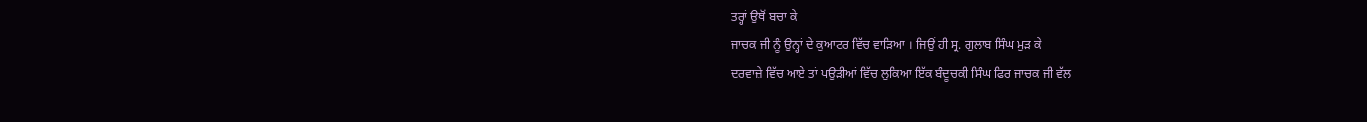ਤਰ੍ਹਾਂ ਉਥੋਂ ਬਚਾ ਕੇ
ਜਾਚਕ ਜੀ ਨੂੰ ਉਨ੍ਹਾਂ ਦੇ ਕੁਆਟਰ ਵਿੱਚ ਵਾੜਿਆ । ਜਿਉਂ ਹੀ ਸ੍ਰ. ਗੁਲਾਬ ਸਿੰਘ ਮੁੜ ਕੇ
ਦਰਵਾਜ਼ੇ ਵਿੱਚ ਆਏ ਤਾਂ ਪਉੜੀਆਂ ਵਿੱਚ ਲੁਕਿਆ ਇੱਕ ਬੰਦੂਚਕੀ ਸਿੰਘ ਫਿਰ ਜਾਚਕ ਜੀ ਵੱਲ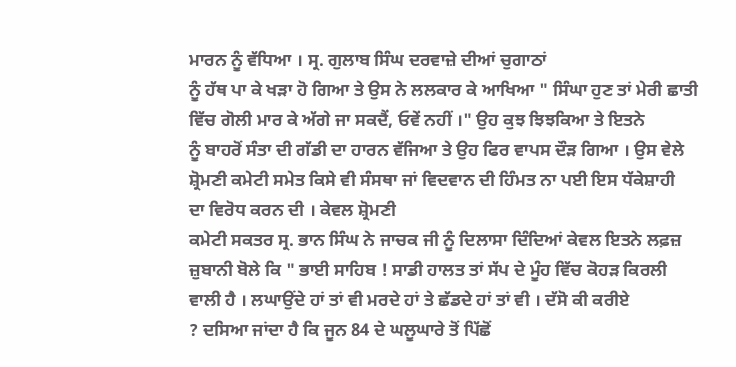ਮਾਰਨ ਨੂੰ ਵੱਧਿਆ । ਸ੍ਰ. ਗੁਲਾਬ ਸਿੰਘ ਦਰਵਾਜ਼ੇ ਦੀਆਂ ਚੁਗਾਠਾਂ
ਨੂੰ ਹੱਥ ਪਾ ਕੇ ਖੜਾ ਹੋ ਗਿਆ ਤੇ ਉਸ ਨੇ ਲਲਕਾਰ ਕੇ ਆਖਿਆ " ਸਿੰਘਾ ਹੁਣ ਤਾਂ ਮੇਰੀ ਛਾਤੀ
ਵਿੱਚ ਗੋਲੀ ਮਾਰ ਕੇ ਅੱਗੇ ਜਾ ਸਕਦੈਂ, ਓਵੇਂ ਨਹੀਂ ।" ਉਹ ਕੁਝ ਝਿਝਕਿਆ ਤੇ ਇਤਨੇ
ਨੂੰ ਬਾਹਰੋਂ ਸੰਤਾ ਦੀ ਗੱਡੀ ਦਾ ਹਾਰਨ ਵੱਜਿਆ ਤੇ ਉਹ ਫਿਰ ਵਾਪਸ ਦੌੜ ਗਿਆ । ਉਸ ਵੇਲੇ
ਸ਼੍ਰੋਮਣੀ ਕਮੇਟੀ ਸਮੇਤ ਕਿਸੇ ਵੀ ਸੰਸਥਾ ਜਾਂ ਵਿਦਵਾਨ ਦੀ ਹਿੰਮਤ ਨਾ ਪਈ ਇਸ ਧੱਕੇਸ਼ਾਹੀ
ਦਾ ਵਿਰੋਧ ਕਰਨ ਦੀ । ਕੇਵਲ ਸ਼੍ਰੋਮਣੀ
ਕਮੇਟੀ ਸਕਤਰ ਸ੍ਰ. ਭਾਨ ਸਿੰਘ ਨੇ ਜਾਚਕ ਜੀ ਨੂੰ ਦਿਲਾਸਾ ਦਿੰਦਿਆਂ ਕੇਵਲ ਇਤਨੇ ਲਫ਼ਜ਼
ਜ਼ੁਬਾਨੀ ਬੋਲੇ ਕਿ " ਭਾਈ ਸਾਹਿਬ ! ਸਾਡੀ ਹਾਲਤ ਤਾਂ ਸੱਪ ਦੇ ਮੂੰਹ ਵਿੱਚ ਕੋਹੜ ਕਿਰਲੀ
ਵਾਲੀ ਹੈ । ਲਘਾਉਂਦੇ ਹਾਂ ਤਾਂ ਵੀ ਮਰਦੇ ਹਾਂ ਤੇ ਛੱਡਦੇ ਹਾਂ ਤਾਂ ਵੀ । ਦੱਸੋ ਕੀ ਕਰੀਏ
? ਦਸਿਆ ਜਾਂਦਾ ਹੈ ਕਿ ਜੂਨ 84 ਦੇ ਘਲੂਘਾਰੇ ਤੋਂ ਪਿੱਛੋਂ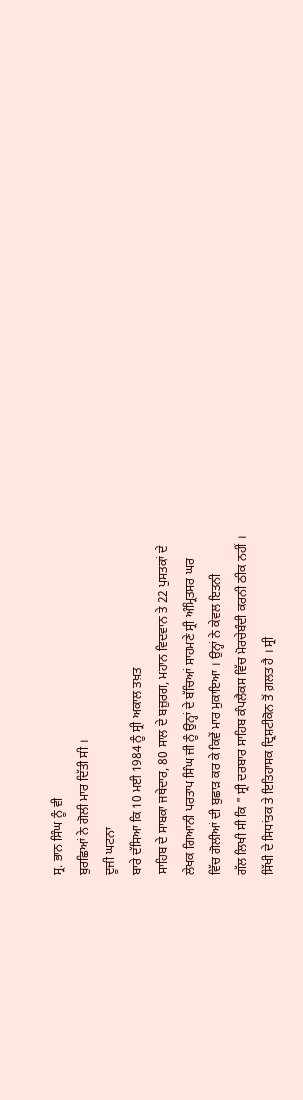ਸ੍ਰ. ਭਾਨ ਸਿੰਘ ਨੂੰ ਵੀ
ਬੁਰਛਿਆਂ ਨੇ ਗੋਲੀ ਮਾਰ ਦਿੱਤੀ ਸੀ ।
ਦੂਜੀ ਘਟਨਾ
ਬਾਰੇ ਦੱਸਿਆ ਕਿ 10 ਮਈ 1984 ਨੂੰ ਸ੍ਰੀ ਅਕਾਲ ਤਖ਼ਤ
ਸਾਹਿਬ ਦੇ ਸਾਬਕਾ ਜਥੇਦਾਰ, 80 ਸਾਲ ਦੇ ਬਜ਼ੁਰਗ, ਮਹਾਨ ਵਿਦਵਾਨ ਤੇ 22 ਪੁਸਤਕਾਂ ਦੇ
ਲੇਖਕ ਗਿਆਨੀ ਪਰਤਾਪ ਸਿੰਘ ਜੀ ਨੂੰ ਉਨ੍ਹਾਂ ਦੇ ਬੱਚਿਆਂ ਸਾਹਮਣੇ ਸ੍ਰੀ ਅੰਮ੍ਰਿਤਸਰ ਘਰ
ਵਿੱਚ ਗੋਲੀਆਂ ਦੀ ਬੁਛਾੜ ਕਰ ਕੇ ਕਿਵੇਂ ਮਾਰ ਮੁਕਾਇਆ । ਉਨ੍ਹਾਂ ਨੇ ਕੇਵਲ ਇਤਨੀ
ਗੱਲ ਲਿਖੀ ਸੀ ਕਿ " ਸ੍ਰੀ ਦਰਬਾਰ ਸਾਹਿਬ ਕੰਪਲੈਕਸ ਵਿੱਚ ਮੋਰਚੇਬੰਦੀ ਕਰਨੀ ਠੀਕ ਨਹੀਂ ।
ਸਿੱਖੀ ਦੇ ਸਿਧਾਂਤਕ ਤੇ ਇਤਿਹਾਸਕ ਦ੍ਰਿਸ਼ਟੀਕੋਨ ਤੋਂ ਗ਼ਲਤ ਹੈ । ਸ੍ਰੀ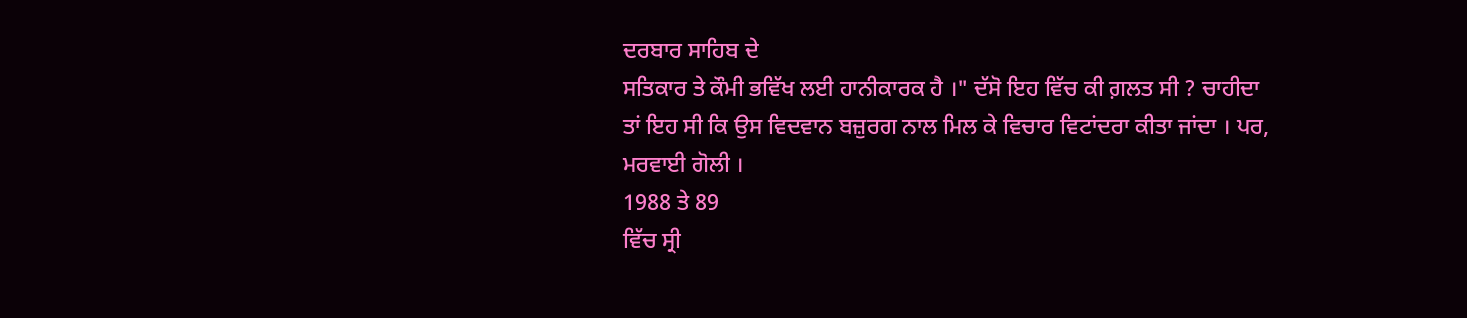ਦਰਬਾਰ ਸਾਹਿਬ ਦੇ
ਸਤਿਕਾਰ ਤੇ ਕੌਮੀ ਭਵਿੱਖ ਲਈ ਹਾਨੀਕਾਰਕ ਹੈ ।" ਦੱਸੋ ਇਹ ਵਿੱਚ ਕੀ ਗ਼ਲਤ ਸੀ ? ਚਾਹੀਦਾ
ਤਾਂ ਇਹ ਸੀ ਕਿ ਉਸ ਵਿਦਵਾਨ ਬਜ਼ੁਰਗ ਨਾਲ ਮਿਲ ਕੇ ਵਿਚਾਰ ਵਿਟਾਂਦਰਾ ਕੀਤਾ ਜਾਂਦਾ । ਪਰ,
ਮਰਵਾਈ ਗੋਲੀ ।
1988 ਤੇ 89
ਵਿੱਚ ਸ੍ਰੀ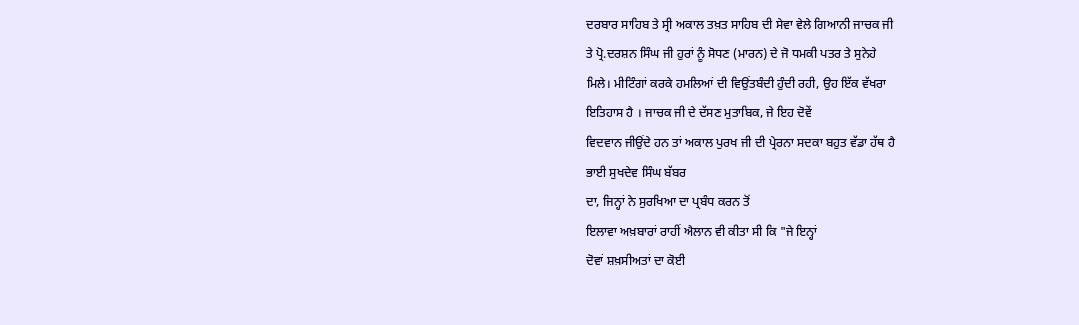ਦਰਬਾਰ ਸਾਹਿਬ ਤੇ ਸ੍ਰੀ ਅਕਾਲ ਤਖ਼ਤ ਸਾਹਿਬ ਦੀ ਸੇਵਾ ਵੇਲੇ ਗਿਆਨੀ ਜਾਚਕ ਜੀ
ਤੇ ਪ੍ਰੋ.ਦਰਸ਼ਨ ਸਿੰਘ ਜੀ ਹੁਰਾਂ ਨੂੰ ਸੋਧਣ (ਮਾਰਨ) ਦੇ ਜੋ ਧਮਕੀ ਪਤਰ ਤੇ ਸੁਨੇਹੇ
ਮਿਲੇ। ਮੀਟਿੰਗਾਂ ਕਰਕੇ ਹਮਲਿਆਂ ਦੀ ਵਿਉਂਤਬੰਦੀ ਹੁੰਦੀ ਰਹੀ, ਉਹ ਇੱਕ ਵੱਖਰਾ
ਇਤਿਹਾਸ ਹੈ । ਜਾਚਕ ਜੀ ਦੇ ਦੱਸਣ ਮੁਤਾਬਿਕ, ਜੇ ਇਹ ਦੋਵੇਂ
ਵਿਦਵਾਨ ਜੀਉਂਦੇ ਹਨ ਤਾਂ ਅਕਾਲ ਪੁਰਖ ਜੀ ਦੀ ਪ੍ਰੇਰਨਾ ਸਦਕਾ ਬਹੁਤ ਵੱਡਾ ਹੱਥ ਹੈ
ਭਾਈ ਸੁਖਦੇਵ ਸਿੰਘ ਬੱਬਰ
ਦਾ, ਜਿਨ੍ਹਾਂ ਨੇ ਸੁਰਖਿਆ ਦਾ ਪ੍ਰਬੰਧ ਕਰਨ ਤੋਂ
ਇਲਾਵਾ ਅਖ਼ਬਾਰਾਂ ਰਾਹੀਂ ਐਲਾਨ ਵੀ ਕੀਤਾ ਸੀ ਕਿ "ਜੇ ਇਨ੍ਹਾਂ
ਦੋਵਾਂ ਸ਼ਖ਼ਸੀਅਤਾਂ ਦਾ ਕੋਈ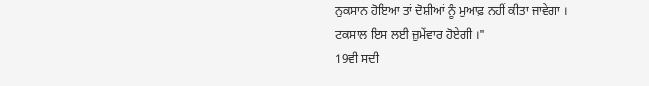ਨੁਕਸਾਨ ਹੋਇਆ ਤਾਂ ਦੋਸ਼ੀਆਂ ਨੂੰ ਮੁਆਫ਼ ਨਹੀਂ ਕੀਤਾ ਜਾਵੇਗਾ ।
ਟਕਸਾਲ ਇਸ ਲਈ ਜ਼ੁਮੇਂਵਾਰ ਹੋਏਗੀ ।"
19ਵੀ ਸਦੀ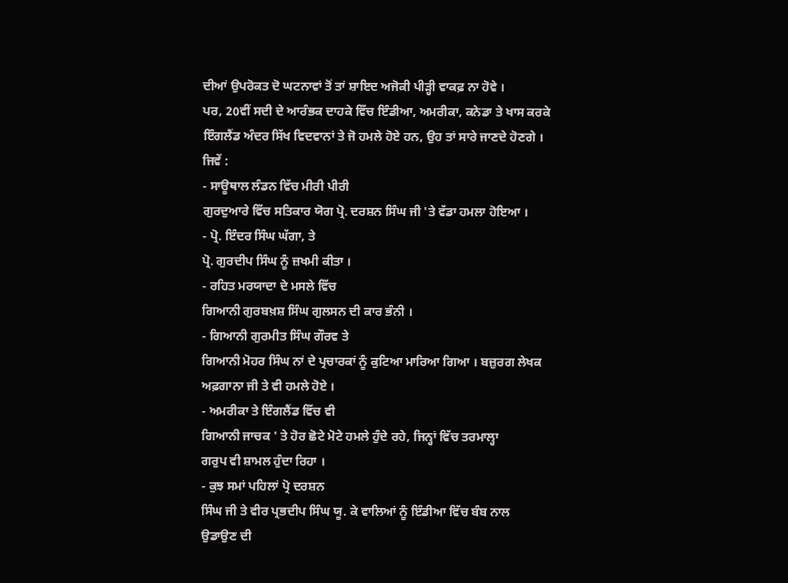ਦੀਆਂ ਉਪਰੋਕਤ ਦੋ ਘਟਨਾਵਾਂ ਤੋਂ ਤਾਂ ਸ਼ਾਇਦ ਅਜੋਕੀ ਪੀੜ੍ਹੀ ਵਾਕਫ਼ ਨਾ ਹੋਵੇ ।
ਪਰ, 20ਵੀਂ ਸਦੀ ਦੇ ਆਰੰਭਕ ਦਾਹਕੇ ਵਿੱਚ ਇੰਡੀਆ, ਅਮਰੀਕਾ, ਕਨੇਡਾ ਤੇ ਖਾਸ ਕਰਕੇ
ਇੰਗਲੈਂਡ ਅੰਦਰ ਸਿੱਖ ਵਿਦਵਾਨਾਂ ਤੇ ਜੋ ਹਮਲੇ ਹੋਏ ਹਨ, ਉਹ ਤਾਂ ਸਾਰੇ ਜਾਣਦੇ ਹੋਣਗੇ ।
ਜਿਵੇਂ :
- ਸਾਊਥਾਲ ਲੰਡਨ ਵਿੱਚ ਮੀਰੀ ਪੀਰੀ
ਗੁਰਦੁਆਰੇ ਵਿੱਚ ਸਤਿਕਾਰ ਯੋਗ ਪ੍ਰੋ. ਦਰਸ਼ਨ ਸਿੰਘ ਜੀ 'ਤੇ ਵੱਡਾ ਹਮਲਾ ਹੋਇਆ ।
- ਪ੍ਰੋ. ਇੰਦਰ ਸਿੰਘ ਘੱਗਾ, ਤੇ
ਪ੍ਰੋ. ਗੁਰਦੀਪ ਸਿੰਘ ਨੂੰ ਜ਼ਖਮੀ ਕੀਤਾ ।
- ਰਹਿਤ ਮਰਯਾਦਾ ਦੇ ਮਸਲੇ ਵਿੱਚ
ਗਿਆਨੀ ਗੁਰਬਖ਼ਸ਼ ਸਿੰਘ ਗੁਲਸਨ ਦੀ ਕਾਰ ਭੰਨੀ ।
- ਗਿਆਨੀ ਗੁਰਮੀਤ ਸਿੰਘ ਗੌਰਵ ਤੇ
ਗਿਆਨੀ ਮੋਹਰ ਸਿੰਘ ਨਾਂ ਦੇ ਪ੍ਰਚਾਰਕਾਂ ਨੂੰ ਕੁਟਿਆ ਮਾਰਿਆ ਗਿਆ । ਬਜ਼ੁਰਗ ਲੇਖਕ
ਅਫ਼ਗਾਨਾ ਜੀ ਤੇ ਵੀ ਹਮਲੇ ਹੋਏ ।
- ਅਮਰੀਕਾ ਤੇ ਇੰਗਲੈਂਡ ਵਿੱਚ ਵੀ
ਗਿਆਨੀ ਜਾਚਕ ' ਤੇ ਹੋਰ ਛੋਟੇ ਮੋਟੇ ਹਮਲੇ ਹੁੰਦੇ ਰਹੇ, ਜਿਨ੍ਹਾਂ ਵਿੱਚ ਤਰਮਾਲ੍ਹਾ
ਗਰੁਪ ਵੀ ਸ਼ਾਮਲ ਹੁੰਦਾ ਰਿਹਾ ।
- ਕੁਝ ਸਮਾਂ ਪਹਿਲਾਂ ਪ੍ਰੋ ਦਰਸ਼ਨ
ਸਿੰਘ ਜੀ ਤੇ ਵੀਰ ਪ੍ਰਭਦੀਪ ਸਿੰਘ ਯੂ. ਕੇ ਵਾਲਿਆਂ ਨੂੰ ਇੰਡੀਆ ਵਿੱਚ ਬੰਬ ਨਾਲ
ਉਡਾਉਣ ਦੀ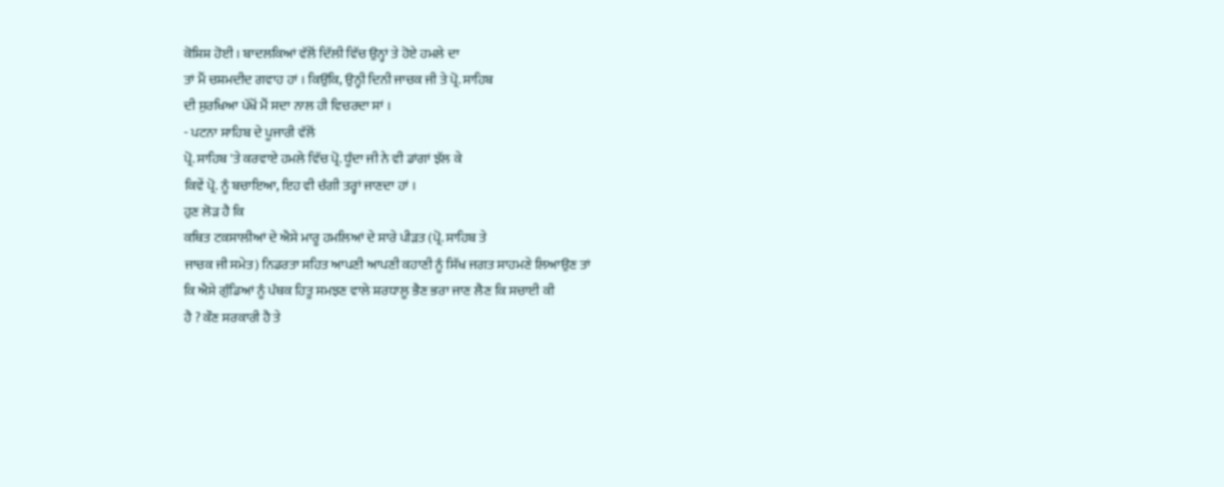ਕੋਸ਼ਿਸ਼ ਹੋਈ । ਬਾਦਲਕਿਆਂ ਵੱਲੋਂ ਦਿੱਲੀ ਵਿੱਚ ਉਨ੍ਹਾਂ ਤੇ ਹੋਏ ਹਮਲੇ ਦਾ
ਤਾਂ ਮੈਂ ਚਸ਼ਮਦੀਦ ਗਵਾਹ ਹਾਂ । ਕਿਉਂਕਿ, ਉਨ੍ਹੀ ਦਿਨੀ ਜਾਚਕ ਜੀ ਤੇ ਪ੍ਰੋ. ਸਾਹਿਬ
ਦੀ ਸੁਰਖਿਆ ਪੱਖੋਂ ਮੈਂ ਸਦਾ ਨਾਲ ਹੀ ਵਿਚਰਦਾ ਸਾਂ ।
- ਪਟਨਾ ਸਾਹਿਬ ਦੇ ਪੂਜਾਰੀ ਵੱਲੋਂ
ਪ੍ਰੋ. ਸਾਹਿਬ 'ਤੇ ਕਰਵਾਏ ਹਮਲੇ ਵਿੱਚ ਪ੍ਰੋ. ਧੂੰਦਾ ਜੀ ਨੇ ਵੀ ਡਾਂਗਾਂ ਝੱਲ ਕੇ
ਕਿਵੇਂ ਪ੍ਰੋ. ਨੂੰ ਬਚਾਇਆ, ਇਹ ਵੀ ਚੰਗੀ ਤਰ੍ਹਾਂ ਜਾਣਦਾ ਹਾਂ ।
ਹੁਣ ਲੋੜ ਹੈ ਕਿ
ਕਥਿਤ ਟਕਸਾਲੀਆਂ ਦੇ ਐਸੇ ਮਾਰੂ ਹਮਲਿਆਂ ਦੇ ਸਾਰੇ ਪੀੜਤ (ਪ੍ਰੋ. ਸਾਹਿਬ ਤੇ
ਜਾਚਕ ਜੀ ਸਮੇਤ) ਨਿਡਰਤਾ ਸਹਿਤ ਆਪਣੀ ਆਪਣੀ ਕਹਾਣੀ ਨੂੰ ਸਿੱਖ ਜਗਤ ਸਾਹਮਣੇ ਲਿਆਉਣ ਤਾਂ
ਕਿ ਐਸੇ ਗੁੰਡਿਆਂ ਨੂੰ ਪੰਥਕ ਹਿਤੂ ਸਮਝਣ ਵਾਲੇ ਸ਼ਰਧਾਲੂ ਭੈਣ ਭਰਾ ਜਾਣ ਲੈਣ ਕਿ ਸਚਾਈ ਕੀ
ਹੈ ? ਕੌਣ ਸਰਕਾਰੀ ਹੈ ਤੇ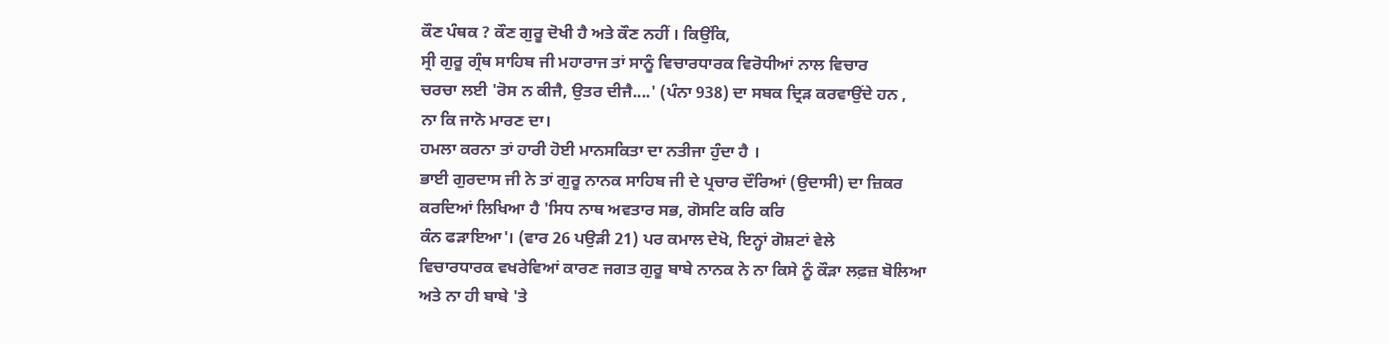ਕੌਣ ਪੰਥਕ ? ਕੌਣ ਗੁਰੂ ਦੋਖੀ ਹੈ ਅਤੇ ਕੌਣ ਨਹੀਂ । ਕਿਉਂਕਿ,
ਸ੍ਰੀ ਗੁਰੂ ਗ੍ਰੰਥ ਸਾਹਿਬ ਜੀ ਮਹਾਰਾਜ ਤਾਂ ਸਾਨੂੰ ਵਿਚਾਰਧਾਰਕ ਵਿਰੋਧੀਆਂ ਨਾਲ ਵਿਚਾਰ
ਚਰਚਾ ਲਈ 'ਰੋਸ ਨ ਕੀਜੈ, ਉਤਰ ਦੀਜੈ....' (ਪੰਨਾ 938) ਦਾ ਸਬਕ ਦ੍ਰਿੜ ਕਰਵਾਉਂਦੇ ਹਨ ,
ਨਾ ਕਿ ਜਾਨੋ ਮਾਰਣ ਦਾ।
ਹਮਲਾ ਕਰਨਾ ਤਾਂ ਹਾਰੀ ਹੋਈ ਮਾਨਸਕਿਤਾ ਦਾ ਨਤੀਜਾ ਹੁੰਦਾ ਹੈ ।
ਭਾਈ ਗੁਰਦਾਸ ਜੀ ਨੇ ਤਾਂ ਗੁਰੂ ਨਾਨਕ ਸਾਹਿਬ ਜੀ ਦੇ ਪ੍ਰਚਾਰ ਦੌਰਿਆਂ (ਉਦਾਸੀ) ਦਾ ਜ਼ਿਕਰ
ਕਰਦਿਆਂ ਲਿਖਿਆ ਹੈ 'ਸਿਧ ਨਾਥ ਅਵਤਾਰ ਸਭ, ਗੋਸਟਿ ਕਰਿ ਕਰਿ
ਕੰਨ ਫੜਾਇਆ'। (ਵਾਰ 26 ਪਉੜੀ 21) ਪਰ ਕਮਾਲ ਦੇਖੋ, ਇਨ੍ਹਾਂ ਗੋਸ਼ਟਾਂ ਵੇਲੇ
ਵਿਚਾਰਧਾਰਕ ਵਖਰੇਵਿਆਂ ਕਾਰਣ ਜਗਤ ਗੁਰੂ ਬਾਬੇ ਨਾਨਕ ਨੇ ਨਾ ਕਿਸੇ ਨੂੰ ਕੌੜਾ ਲਫ਼ਜ਼ ਬੋਲਿਆ
ਅਤੇ ਨਾ ਹੀ ਬਾਬੇ 'ਤੇ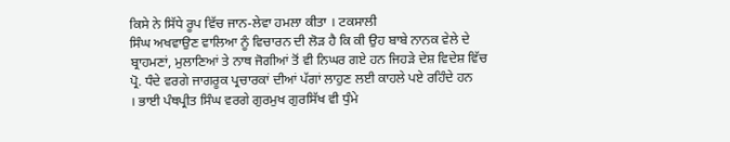ਕਿਸੇ ਨੇ ਸਿੱਧੇ ਰੂਪ ਵਿੱਚ ਜਾਨ-ਲੇਵਾ ਹਮਲਾ ਕੀਤਾ । ਟਕਸਾਲੀ
ਸਿੰਘ ਅਖਵਾਉਣ ਵਾਲਿਆ ਨੂੰ ਵਿਚਾਰਨ ਦੀ ਲੋੜ ਹੈ ਕਿ ਕੀ ਉਹ ਬਾਬੇ ਨਾਨਕ ਵੇਲੇ ਦੇ
ਬ੍ਰਾਹਮਣਾਂ, ਮੁਲਾਣਿਆਂ ਤੇ ਨਾਥ ਜੋਗੀਆਂ ਤੋਂ ਵੀ ਨਿਘਰ ਗਏ ਹਨ ਜਿਹੜੇ ਦੇਸ਼ ਵਿਦੇਸ਼ ਵਿੱਚ
ਪ੍ਰੋ. ਧੰਦੇ ਵਰਗੇ ਜਾਗਰੂਕ ਪ੍ਰਚਾਰਕਾਂ ਦੀਆਂ ਪੱਗਾਂ ਲਾਹੁਣ ਲਈ ਕਾਹਲੇ ਪਏ ਰਹਿੰਦੇ ਹਨ
। ਭਾਈ ਪੰਥਪ੍ਰੀਤ ਸਿੰਘ ਵਰਗੇ ਗੁਰਮੁਖ ਗੁਰਸਿੱਖ ਵੀ ਧੁੰਮੇ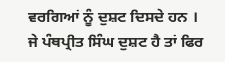ਵਰਗਿਆਂ ਨੂੰ ਦੁਸ਼ਟ ਦਿਸਦੇ ਹਨ । ਜੇ ਪੰਥਪ੍ਰੀਤ ਸਿੰਘ ਦੁਸ਼ਟ ਹੈ ਤਾਂ ਫਿਰ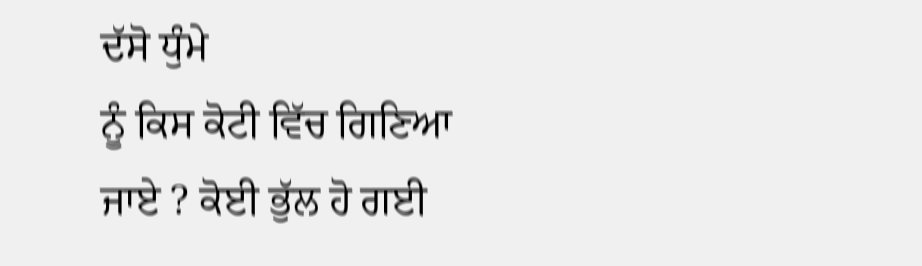ਦੱਸੋ ਧੁੰਮੇ
ਨੂੰ ਕਿਸ ਕੋਟੀ ਵਿੱਚ ਗਿਣਿਆ ਜਾਏ ? ਕੋਈ ਭੁੱਲ ਹੋ ਗਈ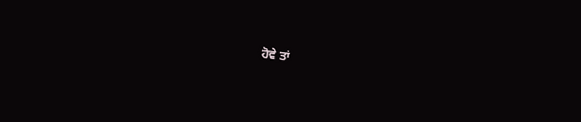ਹੋਵੇ ਤਾਂ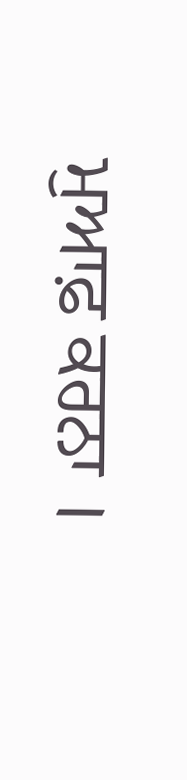ਮੁਆਫ਼ ਕਰਨਾ ।